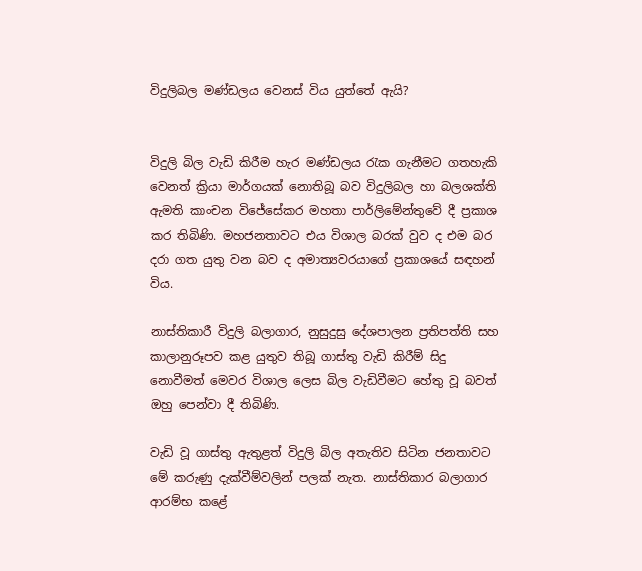විදුලිබල මණ්ඩලය වෙනස් විය යුත්තේ ඇයි?


විදුලි බිල වැඩි කිරීම හැර මණ්ඩලය රැක ගැනීමට ගතහැකි වෙනත් ක්‍රියා මාර්ගයක් නොතිබූ බව විදුලිබල හා බලශක්ති ඇමති කාංචන විජේසේකර මහතා පාර්ලිමේන්තුවේ දී ප්‍රකාශ කර තිබිණි. මහජනතාවට එය විශාල බරක් වුව ද එම බර දරා ගත යුතු වන බව ද අමාත්‍යවරයාගේ ප්‍රකාශයේ සඳහන් විය.

නාස්තිකාරී විදුලි බලාගාර, නුසුදුසු දේශපාලන ප්‍රතිපත්ති සහ කාලානුරූපව කළ යුතුව තිබූ ගාස්තු වැඩි කිරීම් සිදු නොවීමත් මෙවර විශාල ලෙස බිල වැඩිවීමට හේතු වූ බවත් ඔහු පෙන්වා දී තිබිණි.

වැඩි වූ ගාස්තු ඇතුළත් විදුලි බිල අතැතිව සිටින ජනතාවට මේ කරුණු දැක්වීම්වලින් පලක් නැත. නාස්තිකාර බලාගාර ආරම්භ කළේ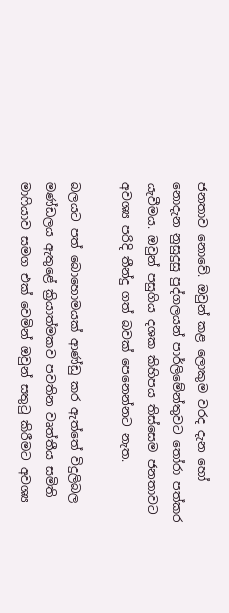ජනතාව නොවේ. ඔවුන් කළ ලොකුම වරද දැන හෝ නොදැන නුසුදුසු පුද්ගලයන් පාර්ලිමේන්තුවට තෝරා පත්කර යැවීමය. ඔවුන් පසුගිය දශක කිහිපය තිස්සෙම ජනතාවට අවශ්‍ය පරිදි තීන්දු ගත් බවක් පෙනෙන්නට නැත.

බලයට පත් බොහොමයක් ආණ්ඩු කර ඇත්තේ විදුලිබල මණ්ඩලය ඇතුළේ ක්‍රියාත්මකව පවතින වෘත්තීය සමිති මාෆියාව සමග එක් වෙමින් ඔවුන් සතුටු කිරීමට අවශ්‍ය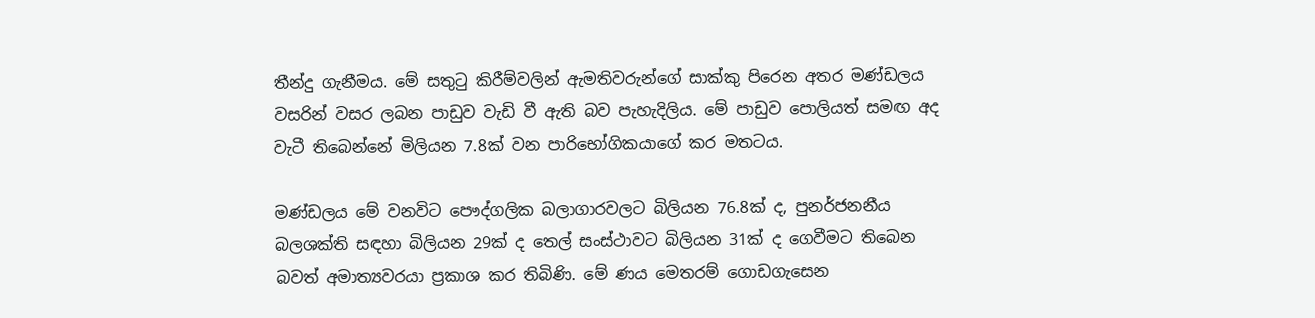තීන්දු ගැනීමය. මේ සතුටු කිරීම්වලින් ඇමතිවරුන්ගේ සාක්කු පිරෙන අතර මණ්ඩලය වසරින් වසර ලබන පාඩුව වැඩි වී ඇති බව පැහැදිලිය. මේ පාඩුව පොලියත් සමඟ අද වැටී තිබෙන්නේ මිලියන 7.8ක් වන පාරිභෝගිකයාගේ කර මතටය.

මණ්ඩලය මේ වනවිට පෞද්ගලික බලාගාරවලට බිලියන 76.8ක් ද, පුනර්ජනනීය බලශක්ති සඳහා බිලියන 29ක් ද තෙල් සංස්ථාවට බිලියන 31ක් ද ගෙවීමට තිබෙන බවත් අමාත්‍යවරයා ප්‍රකාශ කර තිබිණි. මේ ණය මෙතරම් ගොඩගැසෙන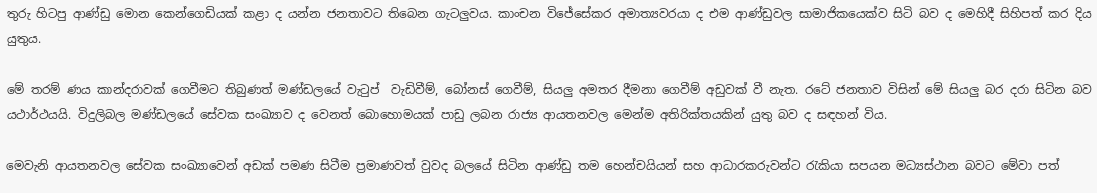තුරු හිටපු ආණ්ඩු මොන කෙන්ගෙඩියක් කළා ද යන්න ජනතාවට තිබෙන ගැටලු‍වය. කාංචන විජේසේකර අමාත්‍යවරයා ද එම ආණ්ඩුවල සාමාජිකයෙක්ව සිටි බව ද මෙහිදී සිහිපත් කර දිය යුතුය.

මේ තරම් ණය කාන්දරාවක් ගෙවීමට තිබුණත් මණ්ඩලයේ වැටුප්  වැඩිවීම්, බෝනස් ගෙවීම්, සියලු‍ අමතර දීමනා ගෙවීම් අඩුවක් වී නැත. රටේ ජනතාව විසින් මේ සියලු‍ බර දරා සිටින බව යථාර්ථයයි. විදුලිබල මණ්ඩලයේ සේවක සංඛ්‍යාව ද වෙනත් බොහොමයක් පාඩු ලබන රාජ්‍ය ආයතනවල මෙන්ම අතිරික්තයකින් යුතු බව ද සඳහන් විය.

මෙවැනි ආයතනවල සේවක සංඛ්‍යාවෙන් අඩක් පමණ සිටීම ප්‍රමාණවත් වුවද බලයේ සිටින ආණ්ඩු තම හෙන්චයියන් සහ ආධාරකරුවන්ට රැකියා සපයන මධ්‍යස්ථාන බවට මේවා පත්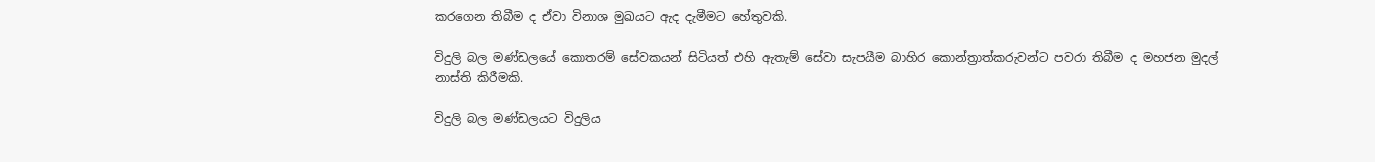කරගෙන තිබීම ද ඒවා විනාශ මුඛයට ඇද දැමීමට හේතුවකි.

විදුලි බල මණ්ඩලයේ කොතරම් සේවකයන් සිටියත් එහි ඇතැම් සේවා සැපයීම බාහිර කොන්ත්‍රාත්කරුවන්ට පවරා තිබීම ද මහජන මුදල් නාස්ති කිරීමකි.

විදුලි බල මණ්ඩලයට විදුලිය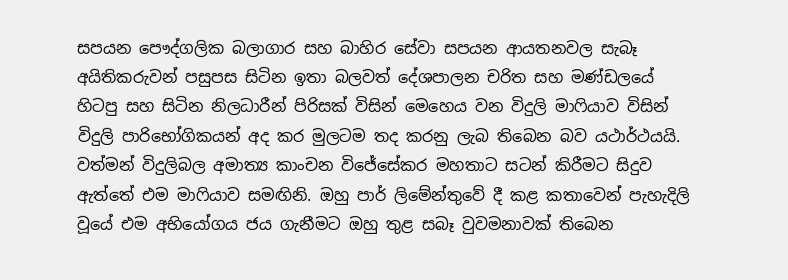සපයන පෞද්ගලික බලාගාර සහ බාහිර සේවා සපයන ආයතනවල සැබෑ අයිතිකරුවන් පසුපස සිටින ඉතා බලවත් දේශපාලන චරිත සහ මණ්ඩලයේ හිටපු සහ සිටින නිලධාරීන් පිරිසක් විසින් මෙහෙය වන විදුලි මාෆියාව විසින් විදුලි පාරිභෝගිකයන් අද කර මුලටම තද කරනු ලැබ තිබෙන බව යථාර්ථයයි. වත්මන් විදුලිබල අමාත්‍ය කාංචන විජේසේකර මහතාට සටන් කිරීමට සිදුව ඇත්තේ එම මාෆියාව සමඟිනි. ඔහු පාර් ලිමේන්තුවේ දී කළ කතාවෙන් පැහැදිලි වූයේ එම අභියෝගය ජය ගැනීමට ඔහු තුළ සබෑ වුවමනාවක් තිබෙන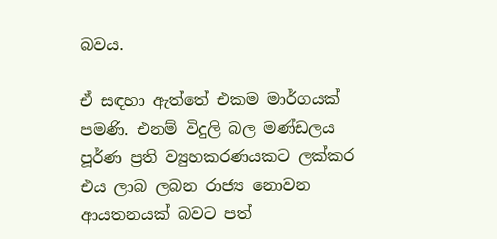බවය.

ඒ සඳහා ඇත්තේ එකම මාර්ගයක් පමණි. එනම් විදුලි බල මණ්ඩලය පූර්ණ ප්‍රති ව්‍යුහකරණයකට ලක්කර එය ලාබ ලබන රාජ්‍ය නොවන ආයතනයක් බවට පත්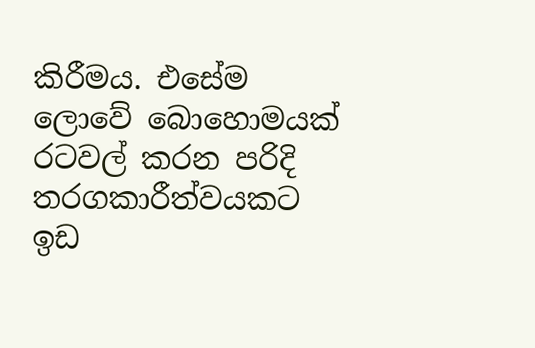කිරීමය. එසේම ලොවේ බොහොමයක් රටවල් කරන පරිදි තරගකාරීත්වයකට ඉඩ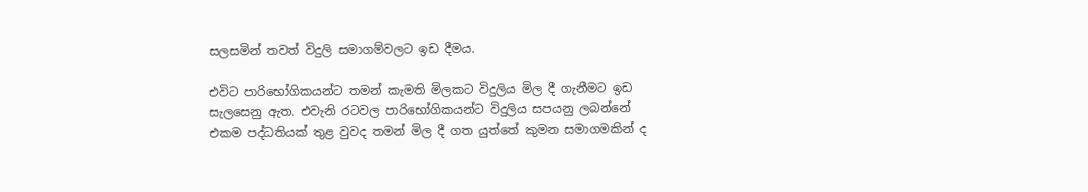සලසමින් තවත් විදුලි සමාගම්වලට ඉඩ දීමය.

එවිට පාරිභෝගිකයන්ට තමන් කැමති මිලකට විදුලිය මිල දී ගැනීමට ඉඩ සැලසෙනු ඇත. එවැනි රටවල පාරිභෝගිකයන්ට විදුලිය සපයනු ලබන්නේ එකම පද්ධතියක් තුළ වුවද තමන් මිල දී ගත යුත්තේ කුමන සමාගමකින් ද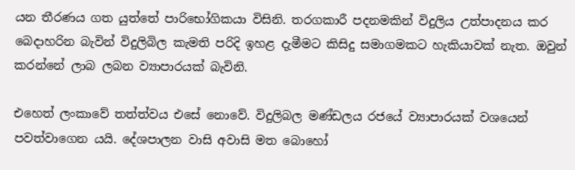යන තීරණය ගත යුත්තේ පාරිභෝගිකයා විසිනි. තරගකාරී පදනමකින් විදුලිය උත්පාදනය කර බෙදාහරින බැවින් විදුලිබිල කැමති පරිදි ඉහළ දැමීමට කිසිදු සමාගමකට හැකියාවක් නැත. ඔවුන් කරන්නේ ලාබ ලබන ව්‍යාපාරයක් බැවිනි.

එහෙත් ලංකාවේ තත්ත්වය එසේ නොවේ. විදුලිබල මණ්ඩලය රජයේ ව්‍යාපාරයක් වශයෙන් පවත්වාගෙන යයි. දේශපාලන වාසි අවාසි මත බොහෝ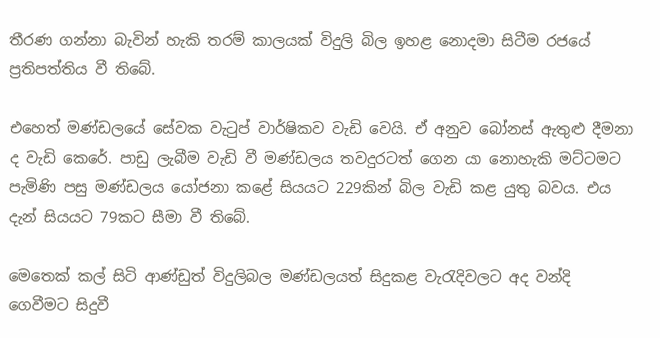තීරණ ගන්නා බැවින් හැකි තරම් කාලයක් විදුලි බිල ඉහළ නොදමා සිටීම රජයේ ප්‍රතිපත්තිය වී තිබේ.

එහෙත් මණ්ඩලයේ සේවක වැටුප් වාර්ෂිකව වැඩි වෙයි. ඒ අනුව බෝනස් ඇතුළු දීමනා ද වැඩි කෙරේ. පාඩු ලැබීම වැඩි වී මණ්ඩලය තවදුරටත් ගෙන යා නොහැකි මට්ටමට පැමිණි පසු මණ්ඩලය යෝජනා කළේ සියයට 229කින් බිල වැඩි කළ යුතු බවය. එය දැන් සියයට 79කට සීමා වී තිබේ.

මෙතෙක් කල් සිටි ආණ්ඩුත් විදුලිබල මණ්ඩලයත් සිදුකළ වැරැදිවලට අද වන්දි ගෙවීමට සිදුවී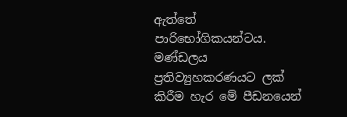ඇත්තේ පාරිභෝගිකයන්ටය. මණ්ඩලය ප්‍රතිව්‍යුහකරණයට ලක් කිරීම හැර මේ පීඩනයෙන්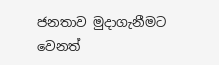ජනතාව මුදාගැනීමට වෙනත්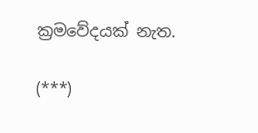ක්‍රමවේදයක් නැත.

(***)